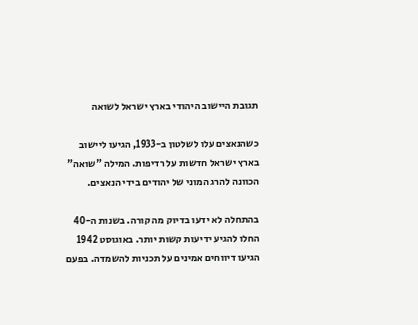תגובת היישוב היהודי בארץ ישראל לשואה

כשהנאצים עלו לשלטון ב-1933, הגיעו ליישוב בארץ ישראל חדשות על רדיפות. המילה "שואה" הכוונה להרג המוני של יהודים בידי הנאצים.

בהתחלה לא ידעו בדיוק מה קורה. בשנות ה-40 החלו להגיע ידיעות קשות יותר. באוגוסט 1942 הגיעו דיווחים אמינים על תכניות להשמדה. בפעם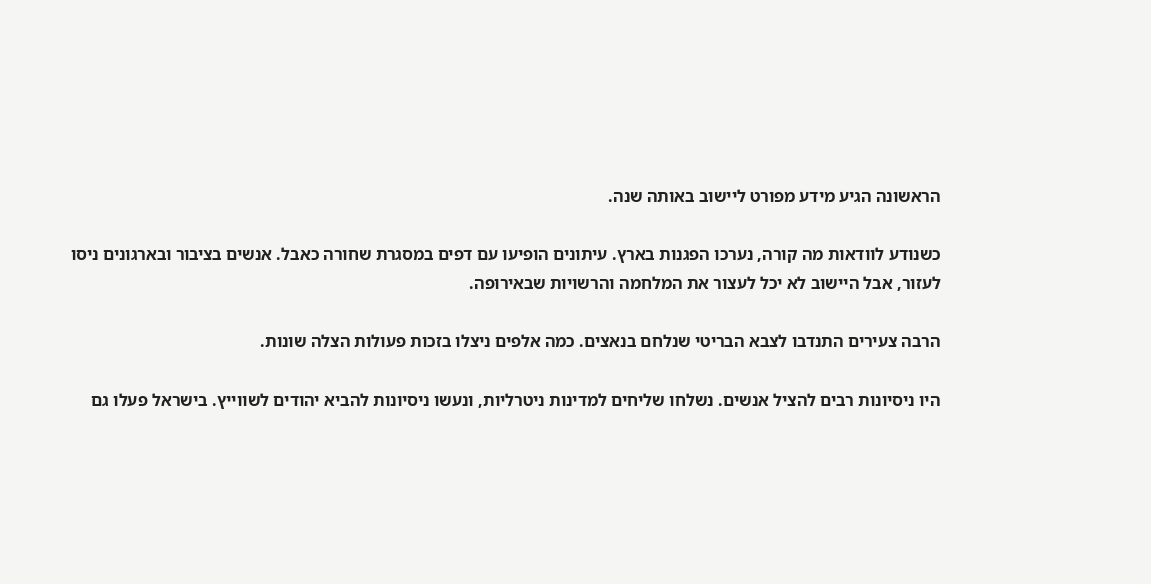הראשונה הגיע מידע מפורט ליישוב באותה שנה.

כשנודע לוודאות מה קורה, נערכו הפגנות בארץ. עיתונים הופיעו עם דפים במסגרת שחורה כאבל. אנשים בציבור ובארגונים ניסו לעזור, אבל היישוב לא יכל לעצור את המלחמה והרשויות שבאירופה.

הרבה צעירים התנדבו לצבא הבריטי שנלחם בנאצים. כמה אלפים ניצלו בזכות פעולות הצלה שונות.

היו ניסיונות רבים להציל אנשים. נשלחו שליחים למדינות ניטרליות, ונעשו ניסיונות להביא יהודים לשווייץ. בישראל פעלו גם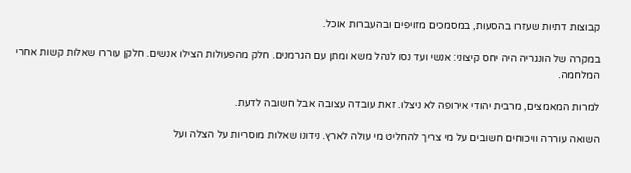קבוצות דתיות שעזרו בהסעות, במסמכים מזויפים ובהעברות אוכל.

במקרה של הונגריה היה יחס קיצוני: אנשי ועד נסו לנהל משא ומתן עם הגרמנים. חלק מהפעולות הצילו אנשים. חלקן עוררו שאלות קשות אחרי המלחמה.

למרות המאמצים, מרבית יהודי אירופה לא ניצלו. זאת עובדה עצובה אבל חשובה לדעת.

השואה עוררה וויכוחים חשובים על מי צריך להחליט מי עולה לארץ. נידונו שאלות מוסריות על הצלה ועל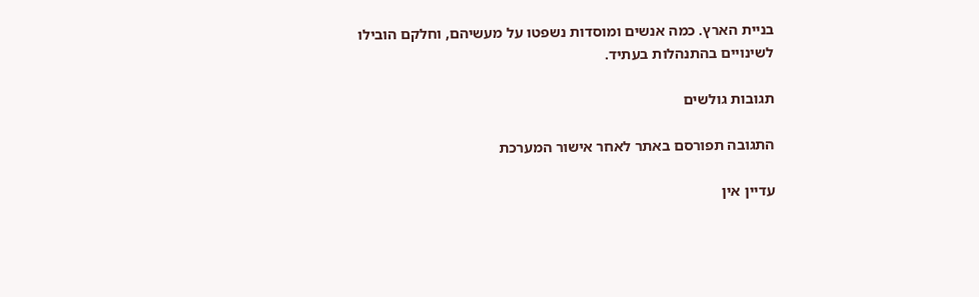בניית הארץ. כמה אנשים ומוסדות נשפטו על מעשיהם, וחלקם הובילו לשינויים בהתנהלות בעתיד.

תגובות גולשים

התגובה תפורסם באתר לאחר אישור המערכת

עדיין אין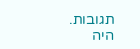תגובות. היה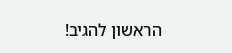הראשון להגיב!